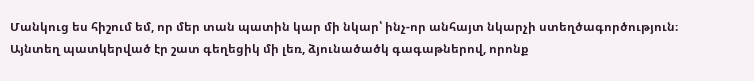Մանկուց ես հիշում եմ, որ մեր տան պատին կար մի նկար՝ ինչ-որ անհայտ նկարչի ստեղծագործություն։ Այնտեղ պատկերված էր շատ գեղեցիկ մի լեռ, ձյունածածկ գագաթներով, որոնք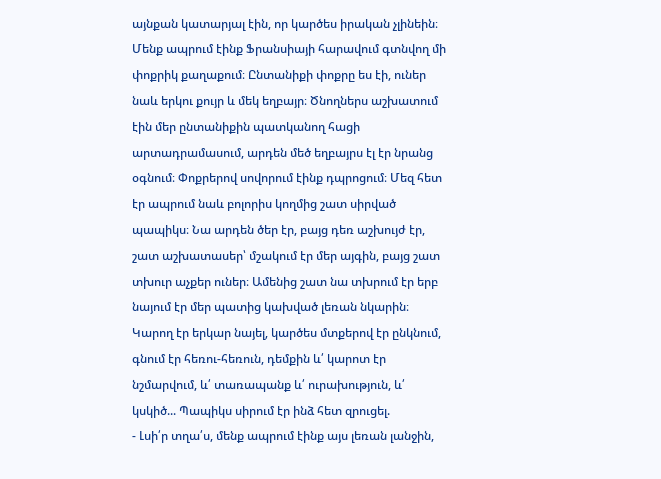այնքան կատարյալ էին, որ կարծես իրական չլինեին։ Մենք ապրում էինք Ֆրանսիայի հարավում գտնվող մի փոքրիկ քաղաքում։ Ընտանիքի փոքրը ես էի, ուներ նաև երկու քույր և մեկ եղբայր։ Ծնողներս աշխատում էին մեր ընտանիքին պատկանող հացի արտադրամասում, արդեն մեծ եղբայրս էլ էր նրանց օգնում։ Փոքրերով սովորում էինք դպրոցում։ Մեզ հետ էր ապրում նաև բոլորիս կողմից շատ սիրված պապիկս։ Նա արդեն ծեր էր, բայց դեռ աշխույժ էր, շատ աշխատասեր՝ մշակում էր մեր այգին, բայց շատ տխուր աչքեր ուներ։ Ամենից շատ նա տխրում էր երբ նայում էր մեր պատից կախված լեռան նկարին։ Կարող էր երկար նայել, կարծես մտքերով էր ընկնում, գնում էր հեռու-հեռուն, դեմքին և՛ կարոտ էր նշմարվում, և՛ տառապանք և՛ ուրախություն, և՛ կսկիծ... Պապիկս սիրում էր ինձ հետ զրուցել.
- Լսի՛ր տղա՛ս, մենք ապրում էինք այս լեռան լանջին,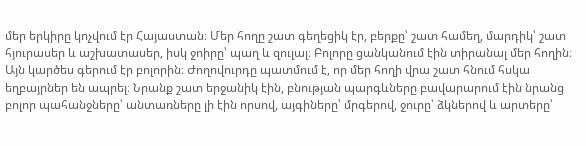մեր երկիրը կոչվում էր Հայաստան։ Մեր հողը շատ գեղեցիկ էր, բերքը՝ շատ համեղ, մարդիկ՝ շատ հյուրասեր և աշխատասեր, իսկ ջոիրը՝ պաղ և զուլալ։ Բոլորը ցանկանում էին տիրանալ մեր հողին։ Այն կարծես գերում էր բոլորին։ Ժողովուրդը պատմում է, որ մեր հողի վրա շատ հնում հսկա եղբայրներ են ապրել։ Նրանք շատ երջանիկ էին, բնության պարգևները բավարարում էին նրանց բոլոր պահանջները՝ անտառները լի էին որսով, այգիները՝ մրգերով, ջուրը՝ ձկներով և արտերը՝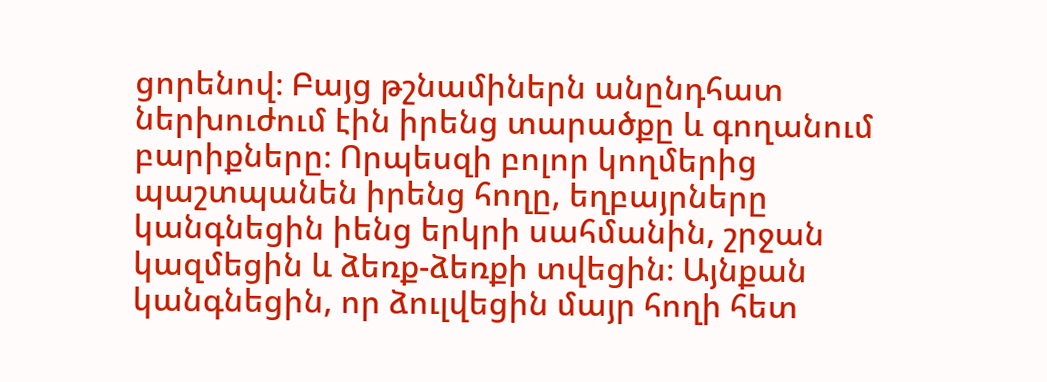ցորենով։ Բայց թշնամիներն անընդհատ ներխուժում էին իրենց տարածքը և գողանում բարիքները։ Որպեսզի բոլոր կողմերից պաշտպանեն իրենց հողը, եղբայրները կանգնեցին իենց երկրի սահմանին, շրջան կազմեցին և ձեռք-ձեռքի տվեցին։ Այնքան կանգնեցին, որ ձուլվեցին մայր հողի հետ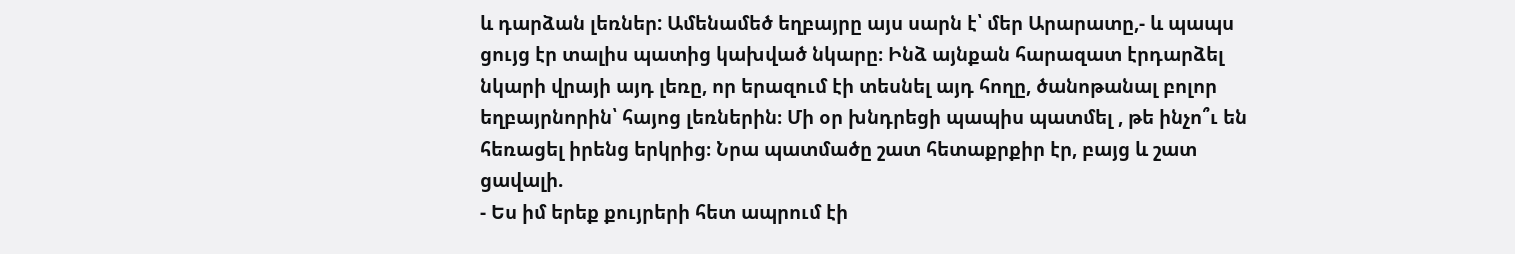և դարձան լեռներ: Ամենամեծ եղբայրը այս սարն է՝ մեր Արարատը,- և պապս ցույց էր տալիս պատից կախված նկարը։ Ինձ այնքան հարազատ էրդարձել նկարի վրայի այդ լեռը, որ երազում էի տեսնել այդ հողը, ծանոթանալ բոլոր եղբայրնորին՝ հայոց լեռներին։ Մի օր խնդրեցի պապիս պատմել , թե ինչո՞ւ են հեռացել իրենց երկրից։ Նրա պատմածը շատ հետաքրքիր էր, բայց և շատ ցավալի.
- Ես իմ երեք քույրերի հետ ապրում էի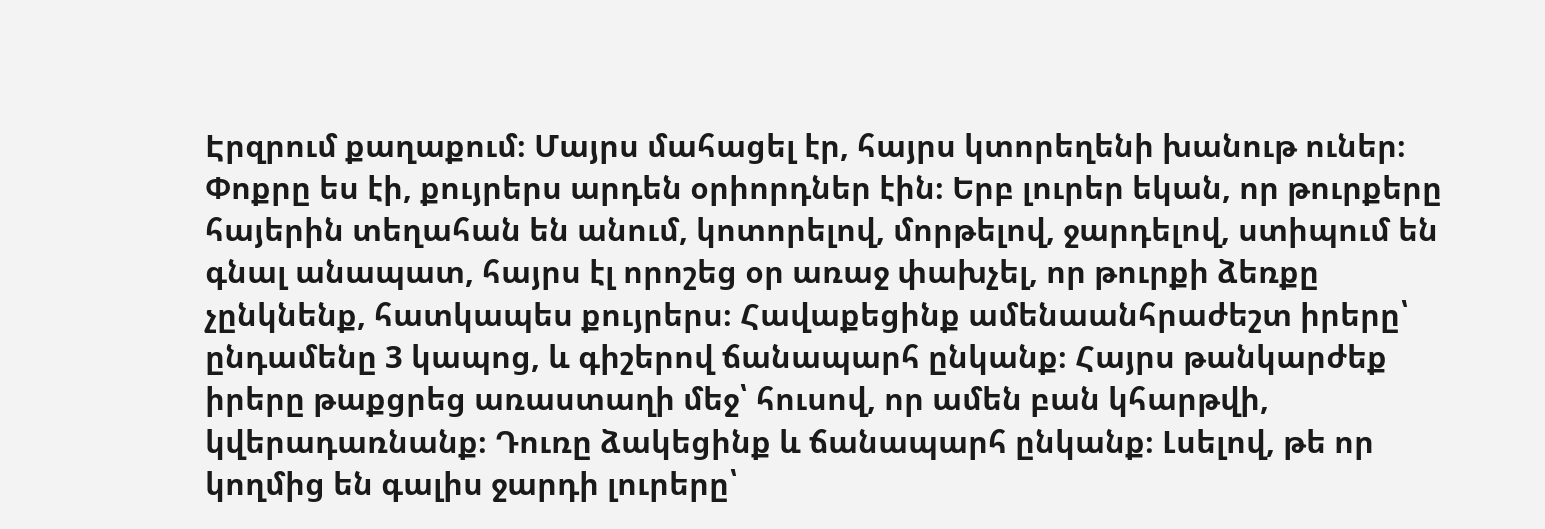Էրզրում քաղաքում։ Մայրս մահացել էր, հայրս կտորեղենի խանութ ուներ։ Փոքրը ես էի, քույրերս արդեն օրիորդներ էին։ Երբ լուրեր եկան, որ թուրքերը հայերին տեղահան են անում, կոտորելով, մորթելով, ջարդելով, ստիպում են գնալ անապատ, հայրս էլ որոշեց օր առաջ փախչել, որ թուրքի ձեռքը չընկնենք, հատկապես քույրերս։ Հավաքեցինք ամենաանհրաժեշտ իրերը՝ ընդամենը 3 կապոց, և գիշերով ճանապարհ ընկանք։ Հայրս թանկարժեք իրերը թաքցրեց առաստաղի մեջ՝ հուսով, որ ամեն բան կհարթվի, կվերադառնանք։ Դուռը ձակեցինք և ճանապարհ ընկանք։ Լսելով, թե որ կողմից են գալիս ջարդի լուրերը՝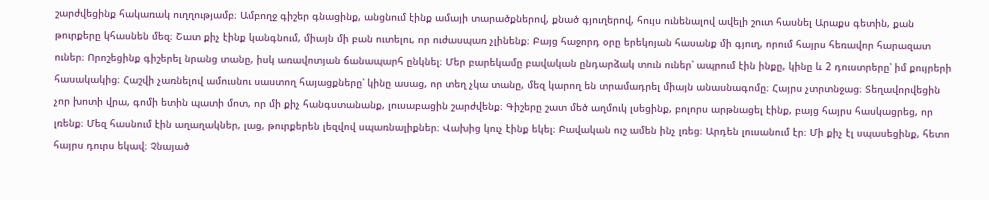շարժվեցինք հակառակ ուղղությամբ։ Ամբողջ գիշեր գնացինք, անցնում էինք ամայի տարածքներով, քնած գյուղերով, հույս ունենալով ավելի շուտ հասնել Արաքս գետին, քան թուրքերը կհասնեն մեզ։ Շատ քիչ էինք կանգնում, միայն մի բան ուտելու, որ ուժասպառ չլինենք։ Բայց հաջորդ օրը երեկոյան հասանք մի գյուղ, որում հայրս հեռավոր հարազատ ուներ։ Որոշեցինք գիշերել նրանց տանը, իսկ առավոտյան ճանապարհ ընկնել։ Մեր բարեկամը բավական ընդարձակ տուն ուներ՝ ապրում էին ինքը, կինը և 2 դուստրերը՝ իմ քույրերի հասակակից։ Հաշվի չառնելով ամուսնու սաստող հայացքները՝ կինը ասաց, որ տեղ չկա տանը, մեզ կարող են տրամադրել միայն անասնագոմը։ Հայրս չտրտնջաց։ Տեղավորվեցին չոր խոտի վրա, գոմի ետին պատի մոտ, որ մի քիչ հանգստանանք, լուսաբացին շարժվենք։ Գիշերը շատ մեծ աղմուկ լսեցինք, բոլորս արթնացել էինք, բայց հայրս հասկացրեց, որ լռենք։ Մեզ հասնում էին աղաղակներ, լաց, թուրքերեն լեզվով սպառնալիքներ։ Վախից կուչ էինք եկել։ Բավական ուշ ամեն ինչ լռեց։ Արդեն լուսանում էր։ Մի քիչ էլ սպասեցինք, հետո հայրս դուրս եկավ։ Չնայած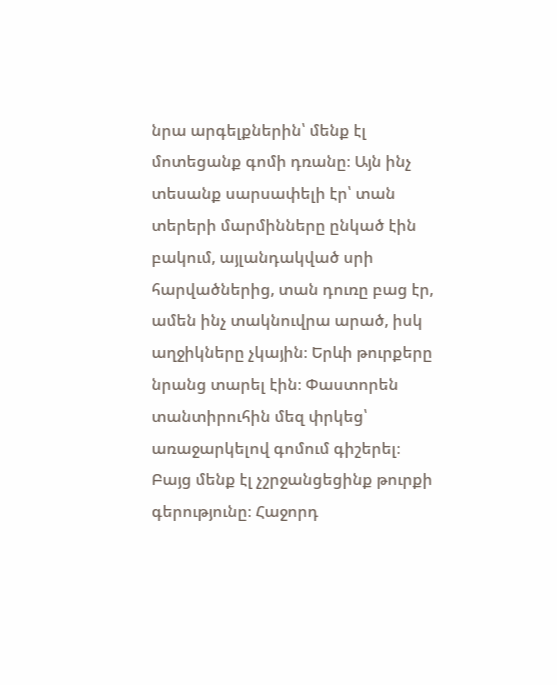նրա արգելքներին՝ մենք էլ մոտեցանք գոմի դռանը։ Այն ինչ տեսանք սարսափելի էր՝ տան տերերի մարմինները ընկած էին բակում, այլանդակված սրի հարվածներից, տան դուռը բաց էր, ամեն ինչ տակնուվրա արած, իսկ աղջիկները չկային։ Երևի թուրքերը նրանց տարել էին։ Փաստորեն տանտիրուհին մեզ փրկեց՝ առաջարկելով գոմում գիշերել։ Բայց մենք էլ չշրջանցեցինք թուրքի գերությունը։ Հաջորդ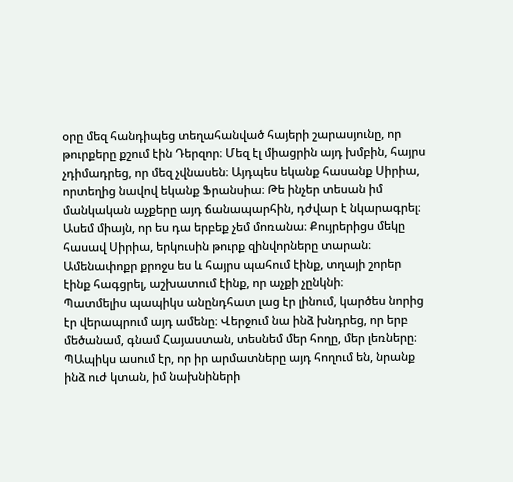օրը մեզ հանդիպեց տեղահանված հայերի շարասյունը, որ թուրքերը քշում էին Դերզոր։ Մեզ էլ միացրին այդ խմբին, հայրս չդիմադրեց, որ մեզ չվնասեն։ Այդպես եկանք հասանք Սիրիա, որտեղից նավով եկանք Ֆրանսիա։ Թե ինչեր տեսան իմ մանկական աչքերը այդ ճանապարհին, դժվար է նկարագրել։ Ասեմ միայն, որ ես դա երբեք չեմ մոռանա։ Քույրերիցս մեկը հասավ Սիրիա, երկուսին թուրք զինվորները տարան։ Ամենափոքր քրոջս ես և հայրս պահում էինք, տղայի շորեր էինք հագցրել, աշխատում էինք, որ աչքի չընկնի։
Պատմելիս պապիկս անընդհատ լաց էր լինում, կարծես նորից էր վերապրում այդ ամենը։ Վերջում նա ինձ խնդրեց, որ երբ մեծանամ, գնամ Հայաստան, տեսնեմ մեր հողը, մեր լեռները։ ՊԱպիկս ասում էր, որ իր արմատները այդ հողում են, նրանք ինձ ուժ կտան, իմ նախնիների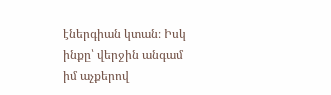էներգիան կտան։ Իսկ ինքը՝ վերջին անգամ իմ աչքերով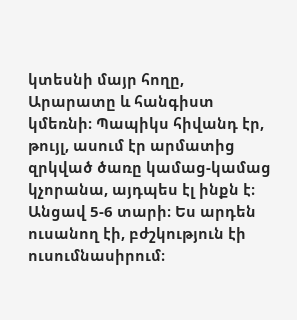կտեսնի մայր հողը, Արարատը և հանգիստ կմեռնի։ Պապիկս հիվանդ էր, թույլ, ասում էր արմատից զրկված ծառը կամաց-կամաց կչորանա, այդպես էլ ինքն է։ Անցավ 5-6 տարի։ Ես արդեն ուսանող էի, բժշկություն էի ուսումնասիրում։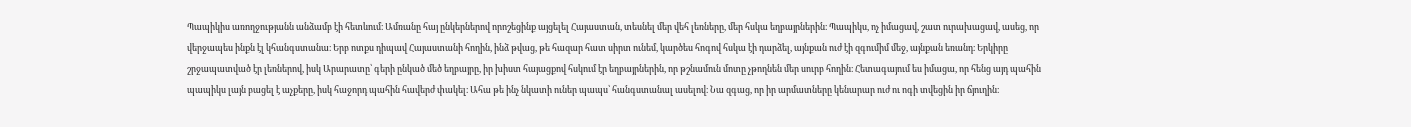Պապիկիս առողջությանն անձամբ էի հետևում։ Ամռանը հայ ընկերներով որոշեցինք այցելել Հայաստան, տեսնել մեր վեհ լեռները, մեր հսկա եղբայրներին։ Պապիկս, ոչ իմացավ, շատ ուրախացավ, ասեց, որ վերջապես ինքն էլ կհանգստանա։ Երբ ոտքս դիպավ Հայաստանի հողին, ինձ թվաց, թե հազար հատ սիրտ ունեմ, կարծես հոգով հսկա էի դարձել, այնքան ուժ էի զգումիմ մեջ, այնքան եռանդ։ Երկիրը շրջապատված էր լեռներով, իսկ Արարատը՝ գերի ընկած մեծ եղբայրը, իր խիստ հայացքով հսկում էր եղբայրներին, որ թշնամուն մոտը չթողնեն մեր սուրբ հողին։ Հետագայում ես իմացա, որ հենց այդ պահին պապիկս լայն բացել է աչքերը, իսկ հաջորդ պահին հավերժ փակել։ Ահա թե ինչ նկատի ուներ պապս՝ հանգստանալ ասելով։ Նա զգաց, որ իր արմատները կենարար ուժ ու ոգի տվեցին իր ճյուղին։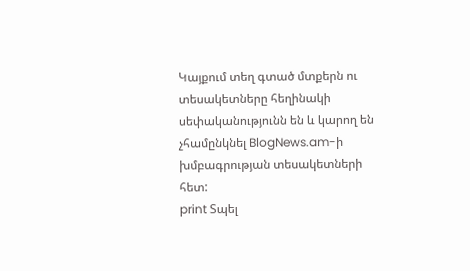Կայքում տեղ գտած մտքերն ու տեսակետները հեղինակի սեփականությունն են և կարող են չհամընկնել BlogNews.am-ի խմբագրության տեսակետների հետ:
print Տպել